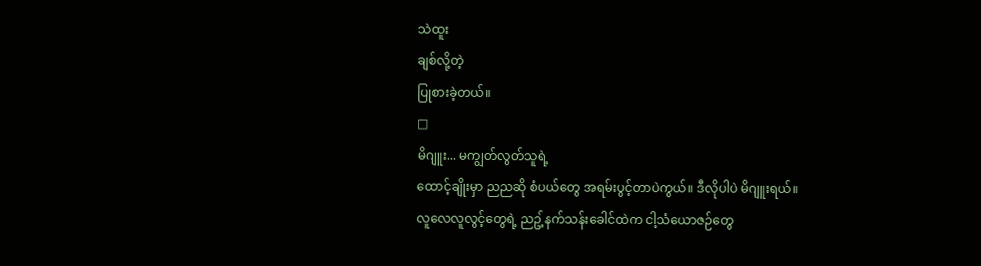သဲထူး
ချစ်လို့တဲ့
ပြုစားခဲ့တယ်။
□
မိဂျူး... မကျွတ်လွတ်သူရဲ့
ထောင့်ချိုးမှာ ညညဆို စံပယ်တွေ အရမ်းပွင့်တာပဲကွယ်။ ဒီလိုပါပဲ မိဂျူးရယ်။
လူလေလူလွင့်တွေရဲ့ ညဥ့်နက်သန်းခေါင်ထဲက ငါ့သံယောဇဉ်တွေ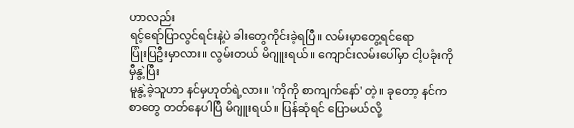ဟာလည်း
ရင့်ရော်ပြာလွင်ရင်းနဲ့ပဲ ခါးတွေကိုင်းခဲ့ရပြီ။ လမ်းမှာတွေ့ရင်ရော
ပြုံးပြဦးမှာလား။ လွမ်းတယ် မိဂျူးရယ်။ ကျောင်းလမ်းပေါ်မှာ ငါ့ပခုံးကို မှီနွဲ့ပြီး
မူနွဲ့ခဲ့သူဟာ နင်မှဟုတ်ရဲ့လား။ 'ကိုကို စာကျက်နော်' တဲ့။ ခုတော့ နင်က စာတွေ တတ်နေပါပြီ မိဂျူးရယ်။ ပြန်ဆုံရင် ပြောမယ်လို့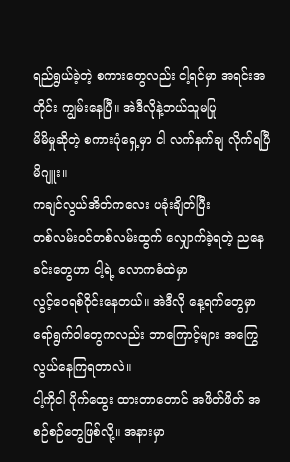ရည်ရွယ်ခဲ့တဲ့ စကားတွေလည်း ငါ့ရင်မှာ အရင်းအတိုင်း ကျွမ်းနေပြီ။ အဲဒီလိုနဲ့ဘယ်သူမပြု
မိမိမှုဆိုတဲ့ စကားပုံရှေ့မှာ ငါ လက်နက်ချ လိုက်ရပြီ မိဂျူး။
ကချင်လွယ်အိတ်ကလေး ပခုံးချိတ်ပြီး
တစ်လမ်းဝင်တစ်လမ်းထွက် လျှောက်ခဲ့ရတဲ့ ညနေခင်းတွေဟာ ငါ့ရဲ့ လောကဓံထဲမှာ
လွင့်ဝေရစ်ဝိုင်းနေတယ်။ အဲဒီလို နေ့ရက်တွေမှာ ရော်ရွက်ဝါတွေကလည်း ဘာကြောင့်များ အကြွေလွယ်နေကြရတာလဲ။
ငါ့ကိုငါ ပိုက်ထွေး ထားတာတောင် အဖိတ်ဖိတ် အစဉ်စဉ်တွေဖြစ်လို့။ အနားမှာ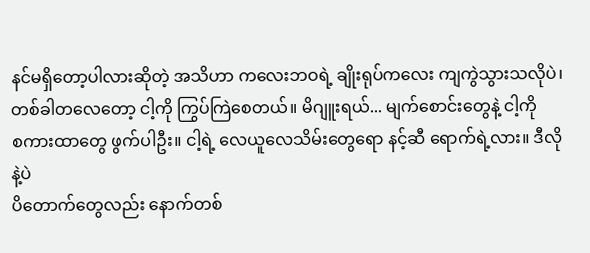နင်မရှိတော့ပါလားဆိုတဲ့ အသိဟာ ကလေးဘဝရဲ့ ချိုးရုပ်ကလေး ကျကွဲသွားသလိုပဲ၊
တစ်ခါတလေတော့ ငါ့ကို ကြွပ်ကြဲစေတယ်။ မိဂျူးရယ်... မျက်စောင်းတွေနဲ့ ငါ့ကို
စကားထာတွေ ဖွက်ပါဦး။ ငါ့ရဲ့ လေယူလေသိမ်းတွေရော နင့်ဆီ ရောက်ရဲ့လား။ ဒီလိုနဲ့ပဲ
ပိတောက်တွေလည်း နောက်တစ်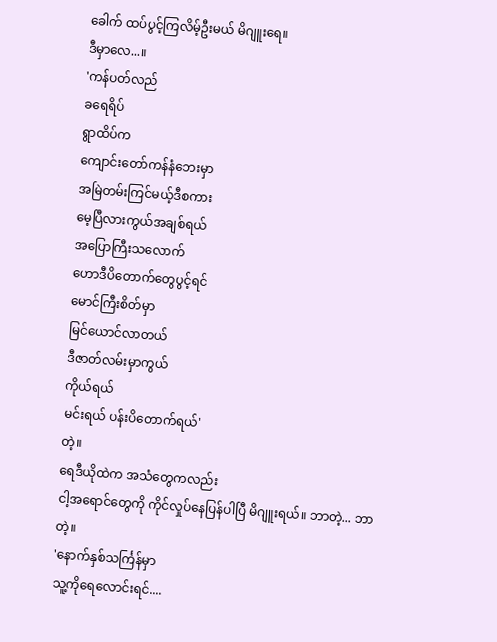ခေါက် ထပ်ပွင့်ကြလိမ့်ဦးမယ် မိဂျူးရေ။
ဒီမှာလေ...။
'ကန်ပတ်လည်
ခရေရိပ်
ရွာထိပ်က
ကျောင်းတော်ကန်နံဘေးမှာ
အမြဲတမ်းကြင်မယ့်ဒီစကား
မေ့ပြီလားကွယ်အချစ်ရယ်
အပြောကြီးသလောက်
ဟောဒီပိတောက်တွေပွင့်ရင်
မောင်ကြီးစိတ်မှာ
မြင်ယောင်လာတယ်
ဒီဇာတ်လမ်းမှာကွယ်
ကိုယ်ရယ်
မင်းရယ် ပန်းပိတောက်ရယ်'
တဲ့။
ရေဒီယိုထဲက အသံတွေကလည်း
ငါ့အရောင်တွေကို ကိုင်လှုပ်နေပြန်ပါပြီ မိဂျူးရယ်။ ဘာတဲ့... ဘာတဲ့။
'နောက်နှစ်သင်္ကြန်မှာ
သူ့ကိုရေလောင်းရင်....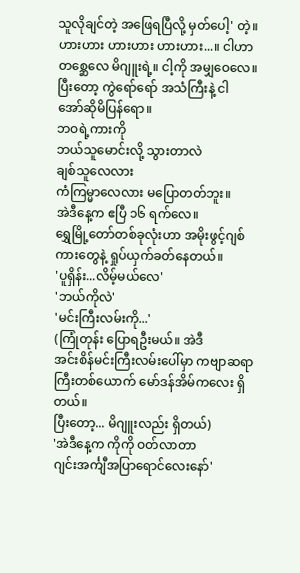သူလိုချင်တဲ့ အဖြေရပြီလို့ မှတ်ပေါ့' တဲ့။
ဟားဟား ဟားဟား ဟားဟား...။ ငါဟာ
တစ္ဆေလေ မိဂျူးရဲ့။ ငါ့ကို အမျှဝေလေ။ ပြီးတော့ ကွဲရော်ရော် အသံကြီးနဲ့ ငါ
အော်ဆိုမိပြန်ရော။
ဘဝရဲ့ကားကို
ဘယ်သူမောင်းလို့ သွားတာလဲ
ချစ်သူလေလား
ကံကြမ္မာလေလား မပြောတတ်ဘူး။
အဲဒီနေ့က ဧပြီ ၁၆ ရက်လေ။
ရွှေမြို့တော်တစ်ခုလုံးဟာ အမိုးဖွင့်ဂျစ်ကားတွေနဲ့ ရှုပ်ယှက်ခတ်နေတယ်။
'ပူရှိန်း...လိမ့်မယ်လေ'
'ဘယ်ကိုလဲ'
'မင်းကြီးလမ်းကို...'
(ကြုံတုန်း ပြောရဦးမယ်။ အဲဒီ
အင်းစိန်မင်းကြီးလမ်းပေါ်မှာ ကဗျာဆရာကြီးတစ်ယောက် မော်ဒန်အိမ်ကလေး ရှိတယ်။
ပြီးတော့... မိဂျူးလည်း ရှိတယ်)
'အဲဒီနေ့က ကိုကို ဝတ်လာတာ
ဂျင်းအင်္ကျီအပြာရောင်လေးနော်'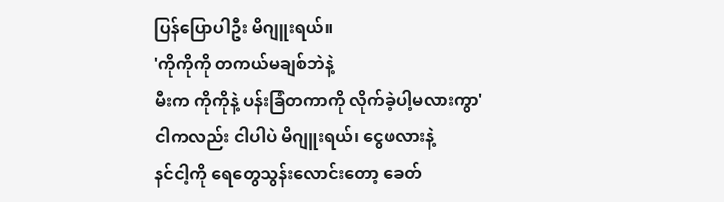ပြန်ပြောပါဦး မိဂျူးရယ်။
'ကိုကိုကို တကယ်မချစ်ဘဲနဲ့
မီးက ကိုကိုနဲ့ ပန်းခြံတကာကို လိုက်ခဲ့ပါ့မလားကွာ'
ငါကလည်း ငါပါပဲ မိဂျူးရယ်၊ ငွေဖလားနဲ့
နင်ငါ့ကို ရေတွေသွန်းလောင်းတော့ ခေတ်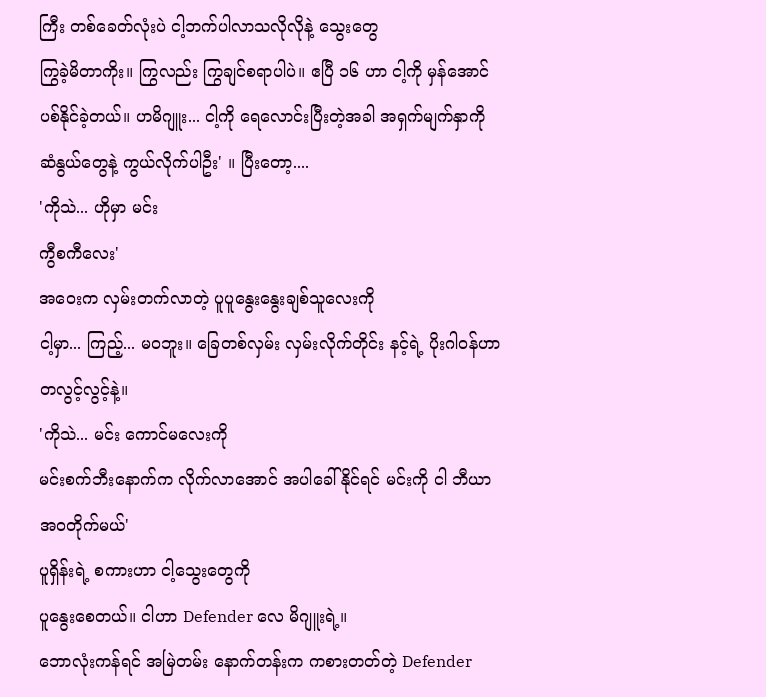ကြီး တစ်ခေတ်လုံးပဲ ငါ့ဘက်ပါလာသလိုလိုနဲ့ သွေးတွေ
ကြွခဲ့မိတာကိုး။ ကြွလည်း ကြွချင်စရာပါပဲ။ ဧပြီ ၁၆ ဟာ ငါ့ကို မှန်အောင်
ပစ်နိုင်ခဲ့တယ်။ ဟမိဂျူး... ငါ့ကို ရေလောင်းပြီးတဲ့အခါ အရှက်မျက်နှာကို
ဆံနွယ်တွေနဲ့ ကွယ်လိုက်ပါဦး' ။ ပြီးတော့....
'ကိုသဲ... ဟိုမှာ မင်း
ကွီစကီလေး'
အဝေးက လှမ်းတက်လာတဲ့ ပူပူနွေးနွေးချစ်သူလေးကို
ငါ့မှာ... ကြည့်... မဝဘူး။ ခြေတစ်လှမ်း လှမ်းလိုက်တိုင်း နင့်ရဲ့ ပိုးဂါဝန်ဟာ
တလွင့်လွင့်နဲ့။
'ကိုသဲ... မင်း ကောင်မလေးကို
မင်းစက်ဘီးနောက်က လိုက်လာအောင် အပါခေါ်နိုင်ရင် မင်းကို ငါ ဘီယာအဝတိုက်မယ်'
ပူရှိန်းရဲ့ စကားဟာ ငါ့သွေးတွေကို
ပူနွေးစေတယ်။ ငါဟာ Defender လေ မိဂျူးရဲ့။
ဘောလုံးကန်ရင် အမြဲတမ်း နောက်တန်းက ကစားတတ်တဲ့ Defender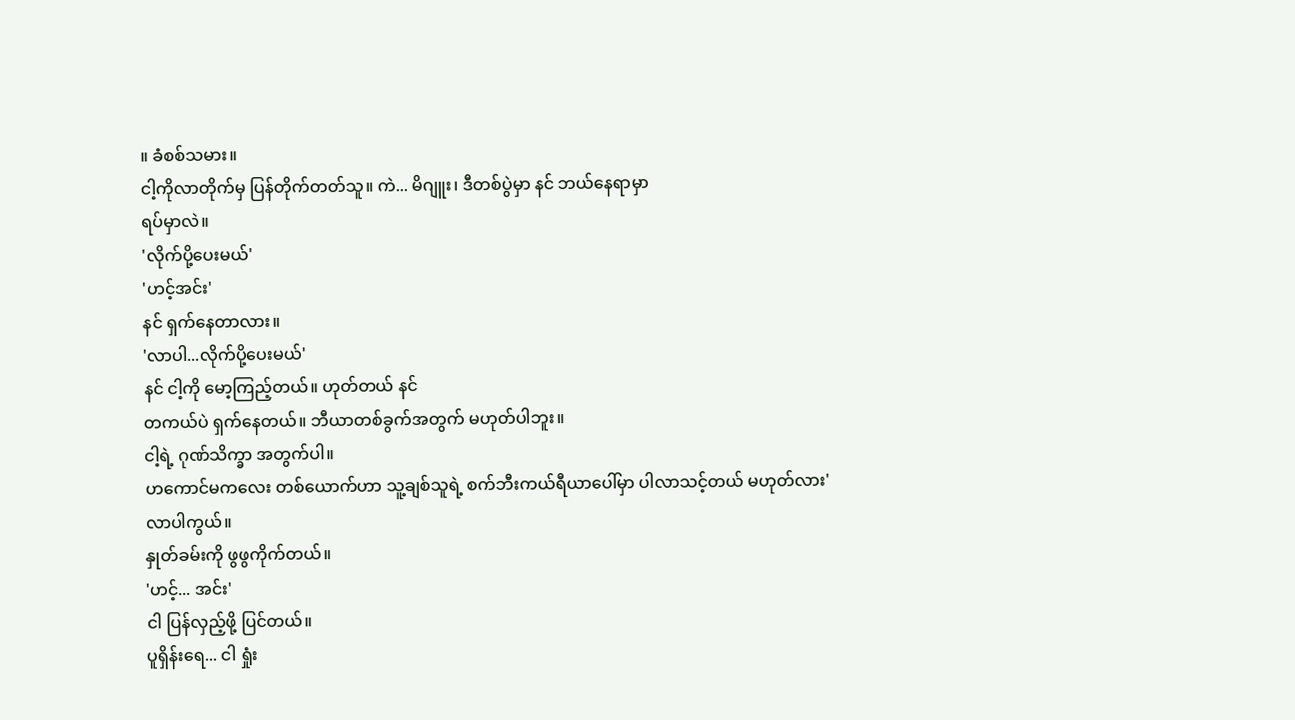။ ခံစစ်သမား။
ငါ့ကိုလာတိုက်မှ ပြန်တိုက်တတ်သူ။ ကဲ... မိဂျူး၊ ဒီတစ်ပွဲမှာ နင် ဘယ်နေရာမှာ
ရပ်မှာလဲ။
'လိုက်ပို့ပေးမယ်'
'ဟင့်အင်း'
နင် ရှက်နေတာလား။
'လာပါ...လိုက်ပို့ပေးမယ်'
နင် ငါ့ကို မော့ကြည့်တယ်။ ဟုတ်တယ် နင်
တကယ်ပဲ ရှက်နေတယ်။ ဘီယာတစ်ခွက်အတွက် မဟုတ်ပါဘူး။
ငါ့ရဲ့ ဂုဏ်သိက္ခာ အတွက်ပါ။
ဟကောင်မကလေး တစ်ယောက်ဟာ သူ့ချစ်သူရဲ့ စက်ဘီးကယ်ရီယာပေါ်မှာ ပါလာသင့်တယ် မဟုတ်လား'
လာပါကွယ်။
နှုတ်ခမ်းကို ဖွဖွကိုက်တယ်။
'ဟင့်... အင်း'
ငါ ပြန်လှည့်ဖို့ ပြင်တယ်။
ပူရှိန်းရေ... ငါ ရှုံး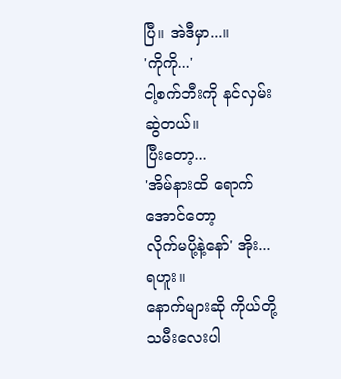ပြီ။ အဲဒီမှာ...။
'ကိုကို...'
ငါ့စက်ဘီးကို နင်လှမ်းဆွဲတယ်။
ပြီးတော့...
'အိမ်နားထိ ရောက်အောင်တော့
လိုက်မပို့နဲ့နော်' အိုး... ရဟူး။
နောက်များဆို ကိုယ်တို့
သမီးလေးပါ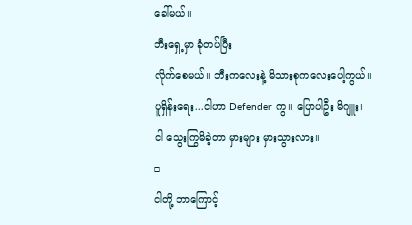ခေါ်မယ်။
ဘီးရှေ့မှာ ခုံတပ်ပြီး
လိုက်စေမယ်။ ဘီးကလေးနဲ့ မိသားစုကလေးပေါ့ကွယ်။
ပူရှိန်းရေး...ငါဟာ Defender ကွ။ ပြောပါဦး မိဂျူး၊
ငါ သွေးကြွမိခဲ့တာ မှားများ မှားသွားလား။
□
ငါတို့ ဘာကြောင့်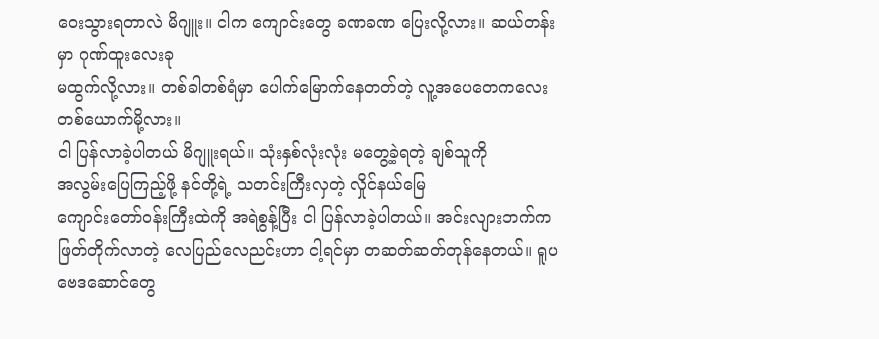ဝေးသွားရတာလဲ မိဂျူး။ ငါက ကျောင်းတွေ ခဏခဏ ပြေးလို့လား။ ဆယ်တန်းမှာ ဂုဏ်ထူးလေးခု
မထွက်လို့လား။ တစ်ခါတစ်ရံမှာ ပေါက်မြောက်နေတတ်တဲ့ လူ့အပေတေကလေး တစ်ယောက်မို့လား။
ငါ ပြန်လာခဲ့ပါတယ် မိဂျူးရယ်။ သုံးနှစ်လုံးလုံး မတွေ့ခဲ့ရတဲ့ ချစ်သူကို
အလွမ်းပြေကြည့်ဖို့ နင်တို့ရဲ့ သတင်းကြီးလှတဲ့ လှိုင်နယ်မြေ
ကျောင်းတော်ဝန်းကြီးထဲကို အရဲစွန့်ပြီး ငါ ပြန်လာခဲ့ပါတယ်။ အင်းလျားဘက်က
ဖြတ်တိုက်လာတဲ့ လေပြည်လေညင်းဟာ ငါ့ရင်မှာ တဆတ်ဆတ်တုန်နေတယ်။ ရူပဗေဒဆောင်တွေ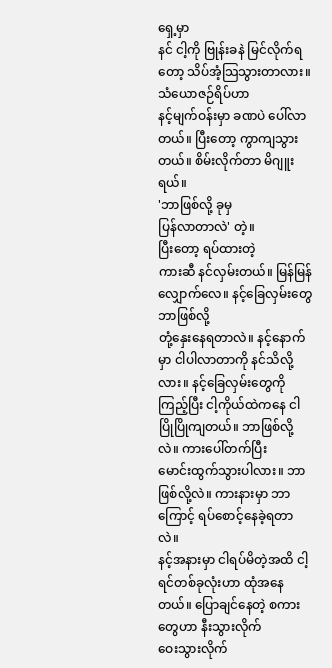ရှေ့မှာ
နင် ငါ့ကို ဗြုန်းခနဲ မြင်လိုက်ရတော့ သိပ်အံ့သြသွားတာလား။ သံယောဇဉ်ရိပ်ဟာ
နင့်မျက်ဝန်းမှာ ခဏပဲ ပေါ်လာတယ်။ ပြီးတော့ ကွာကျသွားတယ်။ စိမ်းလိုက်တာ မိဂျူးရယ်။
'ဘာဖြစ်လို့ ခုမှ
ပြန်လာတာလဲ' တဲ့။
ပြီးတော့ ရပ်ထားတဲ့
ကားဆီ နင်လှမ်းတယ်။ မြန်မြန် လျှောက်လေ။ နင့်ခြေလှမ်းတွေ ဘာဖြစ်လို့
တုံ့နှေးနေရတာလဲ။ နင့်နောက်မှာ ငါပါလာတာကို နင်သိလို့လား။ နင့်ခြေလှမ်းတွေကို
ကြည့်ပြီး ငါ့ကိုယ်ထဲကနေ ငါ ပြိုပြိုကျတယ်။ ဘာဖြစ်လို့လဲ။ ကားပေါ်တက်ပြီး
မောင်းထွက်သွားပါလား။ ဘာဖြစ်လို့လဲ။ ကားနားမှာ ဘာကြောင့် ရပ်စောင့်နေခဲ့ရတာလဲ။
နင့်အနားမှာ ငါရပ်မိတဲ့အထိ ငါ့ရင်တစ်ခုလုံးဟာ ထုံအနေတယ်။ ပြောချင်နေတဲ့ စကားတွေဟာ နီးသွားလိုက်
ဝေးသွားလိုက်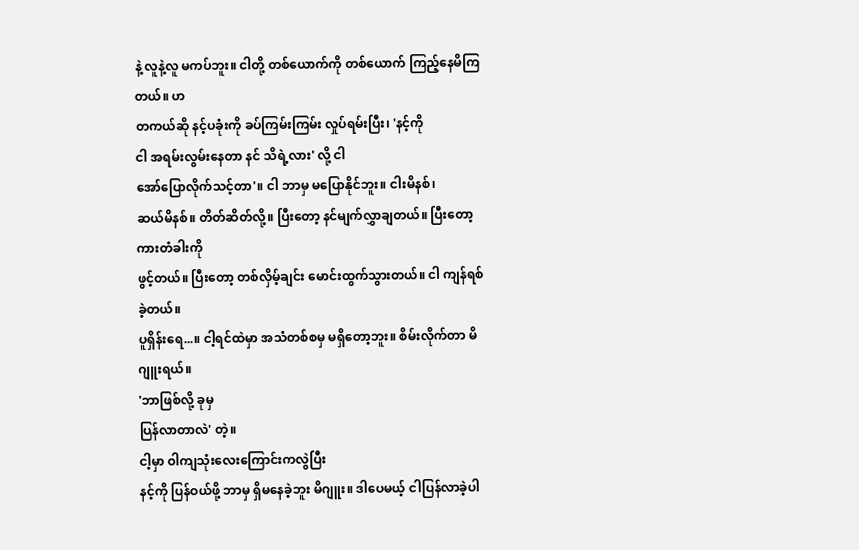နဲ့ လူနဲ့လူ မကပ်ဘူး။ ငါတို့ တစ်ယောက်ကို တစ်ယောက် ကြည့်နေမိကြတယ်။ ဟ
တကယ်ဆို နင့်ပခုံးကို ခပ်ကြမ်းကြမ်း လှုပ်ရမ်းပြီး၊ 'နင့်ကို
ငါ အရမ်းလွမ်းနေတာ နင် သိရဲ့လား' လို့ ငါ
အော်ပြောလိုက်သင့်တာ'။ ငါ ဘာမှ မပြောနိုင်ဘူး။ ငါးမိနစ်၊
ဆယ်မိနစ်။ တိတ်ဆိတ်လို့။ ပြီးတော့ နင်မျက်လွှာချတယ်။ ပြီးတော့ ကားတံခါးကို
ဖွင့်တယ်။ ပြီးတော့ တစ်လှိမ့်ချင်း မောင်းထွက်သွားတယ်။ ငါ ကျန်ရစ်ခဲ့တယ်။
ပူရှိန်းရေ...။ ငါ့ရင်ထဲမှာ အသံတစ်စမှ မရှိတော့ဘူး။ စိမ်းလိုက်တာ မိဂျူးရယ်။
'ဘာဖြစ်လို့ ခုမှ
ပြန်လာတာလဲ' တဲ့။
ငါ့မှာ ဝါကျသုံးလေးကြောင်းကလွဲပြီး
နင့်ကို ပြန်ဝယ်ဖို့ ဘာမှ ရှိမနေခဲ့ဘူး မိဂျူး။ ဒါပေမယ့် ငါပြန်လာခဲ့ပါ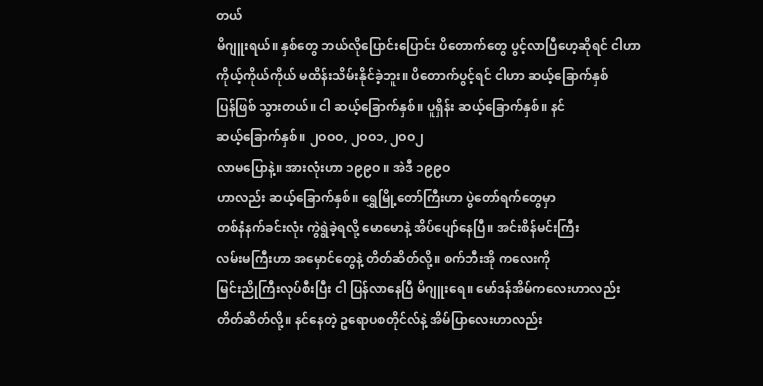တယ်
မိဂျူးရယ်။ နှစ်တွေ ဘယ်လိုပြောင်းပြောင်း ပိတောက်တွေ ပွင့်လာပြီဟေ့ဆိုရင် ငါဟာ
ကိုယ့်ကိုယ်ကိုယ် မထိန်းသိမ်းနိုင်ခဲ့ဘူး။ ပိတောက်ပွင့်ရင် ငါဟာ ဆယ့်ခြောက်နှစ်
ပြန်ဖြစ် သွားတယ်။ ငါ ဆယ့်ခြောက်နှစ်။ ပူရှိန်း ဆယ့်ခြောက်နှစ်။ နင်
ဆယ့်ခြောက်နှစ်။ ၂ဝဝဝ, ၂ဝဝ၁, ၂ဝဝ၂
လာမပြောနဲ့။ အားလုံးဟာ ၁၉၉ဝ ။ အဲဒီ ၁၉၉ဝ
ဟာလည်း ဆယ့်ခြောက်နှစ်။ ရွှေမြို့တော်ကြီးဟာ ပွဲတော်ရက်တွေမှာ
တစ်နံနက်ခင်းလုံး ကွဲရွဲခဲ့ရလို့ မောမောနဲ့ အိပ်ပျော်နေပြီ။ အင်းစိန်မင်းကြီး
လမ်းမကြီးဟာ အမှောင်တွေနဲ့ တိတ်ဆိတ်လို့။ စက်ဘီးအို ကလေးကို
မြင်းညိုကြီးလုပ်စီးပြီး ငါ ပြန်လာနေပြီ မိဂျူးရေ။ မော်ဒန်အိမ်ကလေးဟာလည်း
တိတ်ဆိတ်လို့။ နင်နေတဲ့ ဥရောပစတိုင်လ်နဲ့ အိမ်ပြာလေးဟာလည်း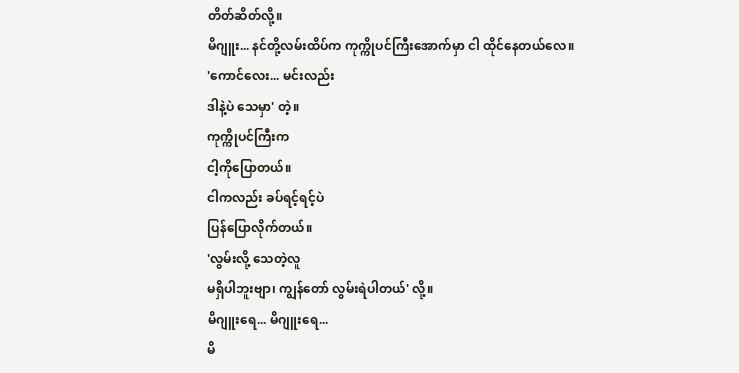တိတ်ဆိတ်လို့။
မိဂျူး... နင်တို့လမ်းထိပ်က ကုက္ကိုပင်ကြီးအောက်မှာ ငါ ထိုင်နေတယ်လေ။
'ကောင်လေး... မင်းလည်း
ဒါနဲ့ပဲ သေမှာ' တဲ့။
ကုက္ကိုပင်ကြီးက
ငါ့ကိုပြောတယ်။
ငါကလည်း ခပ်ရင့်ရင့်ပဲ
ပြန်ပြောလိုက်တယ်။
'လွမ်းလို့ သေတဲ့လူ
မရှိပါဘူးဗျာ၊ ကျွန်တော် လွမ်းရဲပါတယ်' လို့။
မိဂျူးရေ... မိဂျူးရေ...
မိ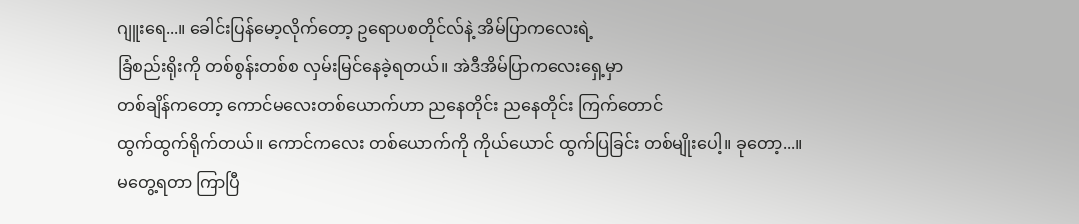ဂျူးရေ...။ ခေါင်းပြန်မော့လိုက်တော့ ဥရောပစတိုင်လ်နဲ့ အိမ်ပြာကလေးရဲ့
ခြံစည်းရိုးကို တစ်စွန်းတစ်စ လှမ်းမြင်နေခဲ့ရတယ်။ အဲဒီအိမ်ပြာကလေးရှေ့မှာ
တစ်ချိန်ကတော့ ကောင်မလေးတစ်ယောက်ဟာ ညနေတိုင်း ညနေတိုင်း ကြက်တောင်
ထွက်ထွက်ရိုက်တယ်။ ကောင်ကလေး တစ်ယောက်ကို ကိုယ်ယောင် ထွက်ပြခြင်း တစ်မျိုးပေါ့။ ခုတော့...။
မတွေ့ရတာ ကြာပြီ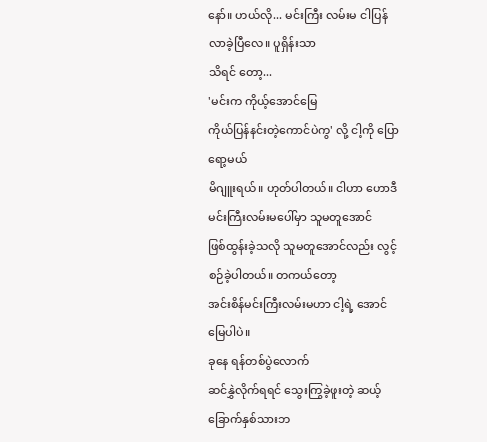နော်။ ဟယ်လို... မင်းကြီး လမ်းမ ငါပြန်လာခဲ့ပြီလေ။ ပူရှိန်းသာ
သိရင် တော့...
'မင်းက ကိုယ့်အောင်မြေ
ကိုယ်ပြန်နင်းတဲ့ကောင်ပဲကွ' လို့ ငါ့ကို ပြောရော့မယ်
မိဂျူးရယ်။ ဟုတ်ပါတယ်။ ငါဟာ ဟောဒီမင်းကြီးလမ်းမပေါ်မှာ သူမတူအောင်
ဖြစ်ထွန်းခဲ့သလို သူမတူအောင်လည်း လွင့်စဉ်ခဲ့ပါတယ်။ တကယ်တော့
အင်းစိန်မင်းကြီးလမ်းမဟာ ငါ့ရဲ့ အောင်မြေပါပဲ။
ခုနေ ရန်တစ်ပွဲလောက်
ဆင်နွှဲလိုက်ရရင် သွေးကြွခဲ့ဖူးတဲ့ ဆယ့်ခြောက်နှစ်သားဘ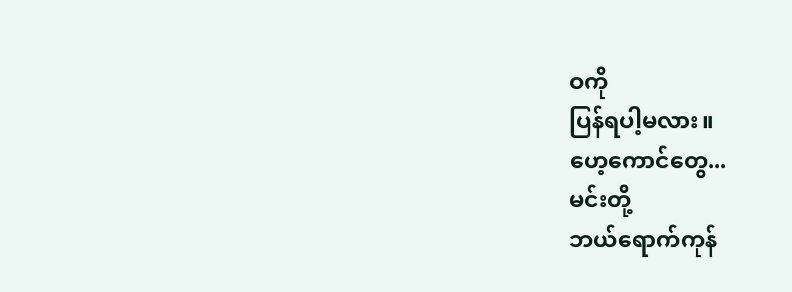ဝကို
ပြန်ရပါ့မလား။
ဟေ့ကောင်တွေ...
မင်းတို့
ဘယ်ရောက်ကုန်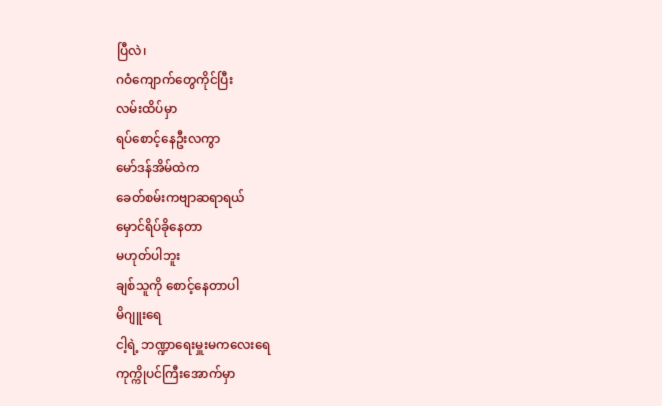ပြီလဲ၊
ဂဝံကျောက်တွေကိုင်ပြီး
လမ်းထိပ်မှာ
ရပ်စောင့်နေဦးလကွာ
မော်ဒန်အိမ်ထဲက
ခေတ်စမ်းကဗျာဆရာရယ်
မှောင်ရိပ်ခိုနေတာ
မဟုတ်ပါဘူး
ချစ်သူကို စောင့်နေတာပါ
မိဂျူးရေ
ငါ့ရဲ့ ဘဏ္ဍာရေးမှူးမကလေးရေ
ကုက္ကိုပင်ကြီးအောက်မှာ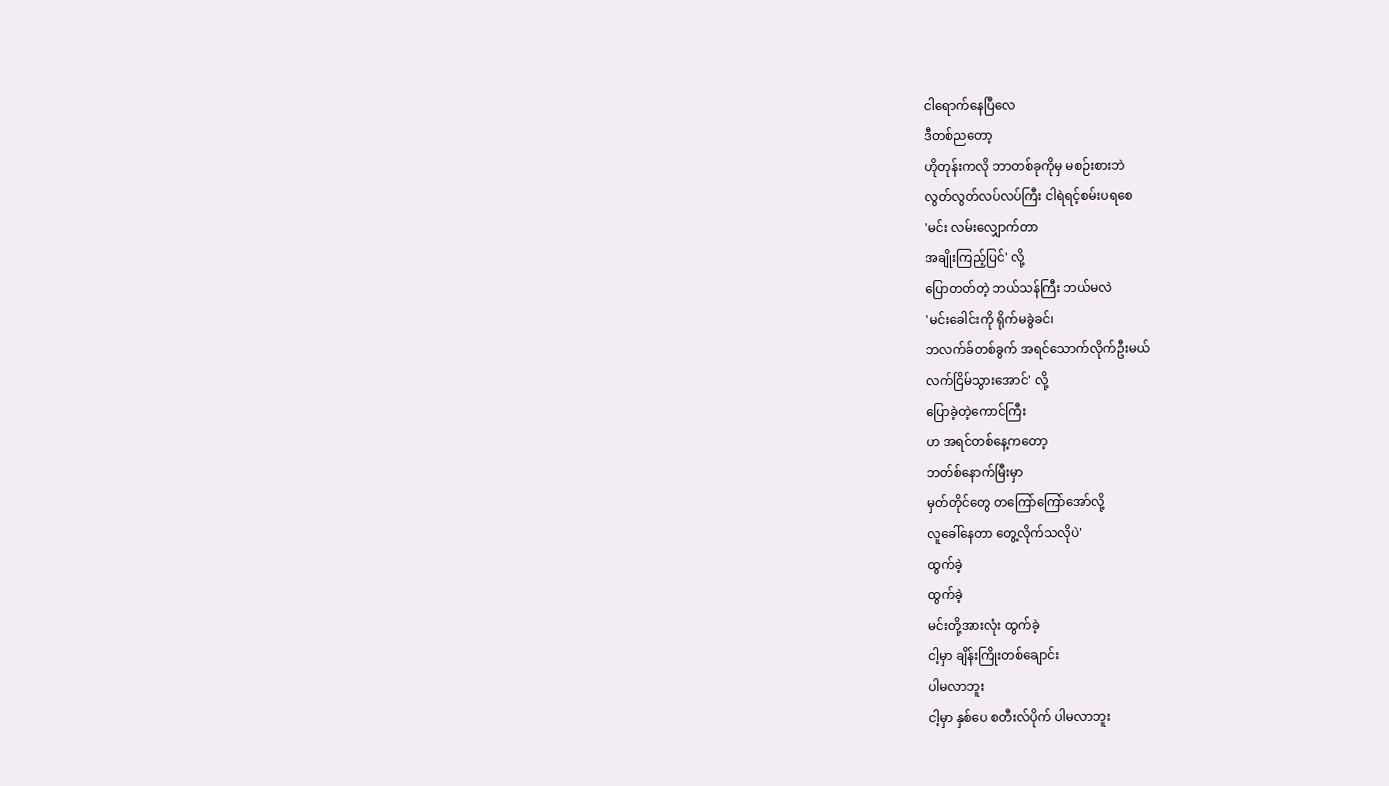ငါရောက်နေပြီလေ
ဒီတစ်ညတော့
ဟိုတုန်းကလို ဘာတစ်ခုကိုမှ မစဉ်းစားဘဲ
လွတ်လွတ်လပ်လပ်ကြီး ငါရဲရင့်စမ်းပရစေ
'မင်း လမ်းလျှောက်တာ
အချိုးကြည့်ပြင်' လို့
ပြောတတ်တဲ့ ဘယ်သန်ကြီး ဘယ်မလဲ
'မင်းခေါင်းကို ရိုက်မခွဲခင်၊
ဘလက်ခ်တစ်ခွက် အရင်သောက်လိုက်ဦးမယ်
လက်ငြိမ်သွားအောင်' လို့
ပြောခဲ့တဲ့ကောင်ကြီး
ဟ အရင်တစ်နေ့ကတော့
ဘတ်စ်နောက်မြီးမှာ
မှတ်တိုင်တွေ တကြော်ကြော်အော်လို့
လူခေါ်နေတာ တွေ့လိုက်သလိုပဲ'
ထွက်ခဲ့
ထွက်ခဲ့
မင်းတို့အားလုံး ထွက်ခဲ့
ငါ့မှာ ချိန်းကြိုးတစ်ချောင်း
ပါမလာဘူး
ငါ့မှာ နှစ်ပေ စတီးလ်ပိုက် ပါမလာဘူး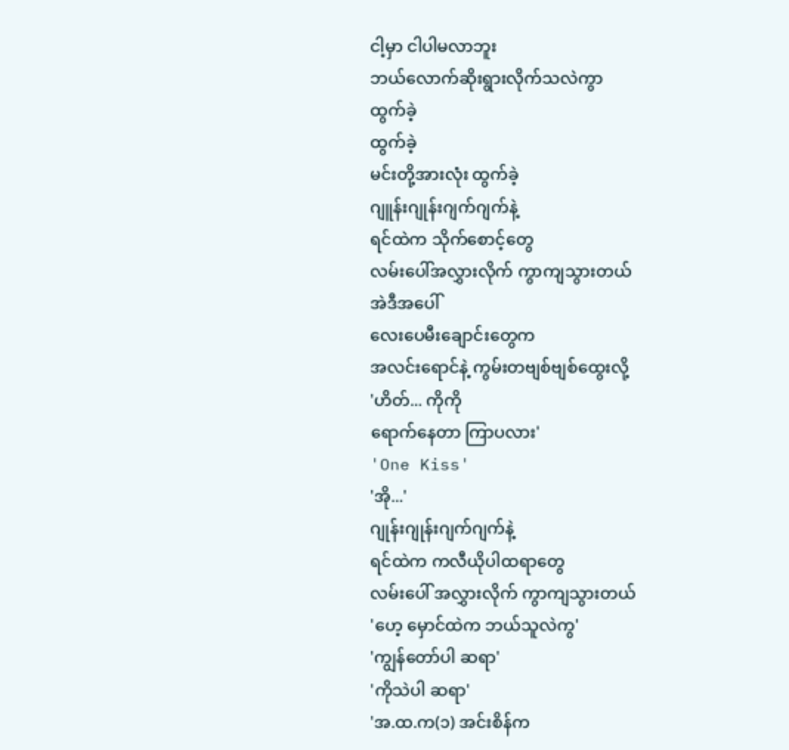ငါ့မှာ ငါပါမလာဘူး
ဘယ်လောက်ဆိုးရွားလိုက်သလဲကွာ
ထွက်ခဲ့
ထွက်ခဲ့
မင်းတို့အားလုံး ထွက်ခဲ့
ဂျူန်းဂျုန်းဂျက်ဂျက်နဲ့
ရင်ထဲက သိုက်စောင့်တွေ
လမ်းပေါ်အလွှားလိုက် ကွာကျသွားတယ်
အဲဒီအပေါ်
လေးပေမီးချောင်းတွေက
အလင်းရောင်နဲ့ ကွမ်းတဗျစ်ဗျစ်ထွေးလို့
'ဟိတ်... ကိုကို
ရောက်နေတာ ကြာပလား'
'One Kiss'
'အို...'
ဂျုန်းဂျုန်းဂျက်ဂျက်နဲ့
ရင်ထဲက ကလီယိုပါထရာတွေ
လမ်းပေါ် အလွှားလိုက် ကွာကျသွားတယ်
'ဟေ့ မှောင်ထဲက ဘယ်သူလဲကွ'
'ကျွန်တော်ပါ ဆရာ'
'ကိုသဲပါ ဆရာ'
'အ.ထ.က(၁) အင်းစိန်က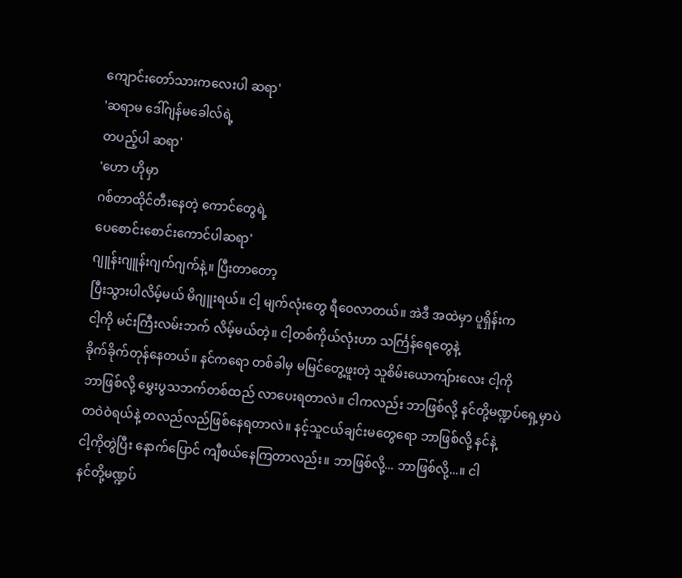ကျောင်းတော်သားကလေးပါ ဆရာ'
'ဆရာမ ဒေါ်ဂျန်မခေါလ်ရဲ့
တပည့်ပါ ဆရာ'
'ဟော ဟိုမှာ
ဂစ်တာထိုင်တီးနေတဲ့ ကောင်တွေရဲ့
ပေစောင်းစောင်းကောင်ပါဆရာ'
ဂျူန်းဂျူန်းဂျက်ဂျက်နဲ့။ ပြီးတာတော့
ပြီးသွားပါလိမ့်မယ် မိဂျူးရယ်။ ငါ့ မျက်လုံးတွေ ရီဝေလာတယ်။ အဲဒီ အထဲမှာ ပူရှိန်းက
ငါ့ကို မင်းကြီးလမ်းဘက် လိမ့်မယ်တဲ့။ ငါ့တစ်ကိုယ်လုံးဟာ သင်္ကြန်ရေတွေနဲ့
ခိုက်ခိုက်တုန်နေတယ်။ နင်ကရော တစ်ခါမှ မမြင်တွေ့ဖူးတဲ့ သူစိမ်းယောကျ်ားလေး ငါ့ကို
ဘာဖြစ်လို့ မွှေးပွသဘက်တစ်ထည် လာပေးရတာလဲ။ ငါကလည်း ဘာဖြစ်လို့ နင်တို့မဏ္ဍပ်ရှေ့မှာပဲ
တဝဲဝဲရယ်နဲ့ တလည်လည်ဖြစ်နေရတာလဲ။ နင့်သူငယ်ချင်းမတွေရော ဘာဖြစ်လို့ နင်နဲ့
ငါ့ကိုတွဲပြီး နောက်ပြောင် ကျီစယ်နေကြတာလည်း။ ဘာဖြစ်လို့... ဘာဖြစ်လို့...။ ငါ
နင်တို့မဏ္ဍပ်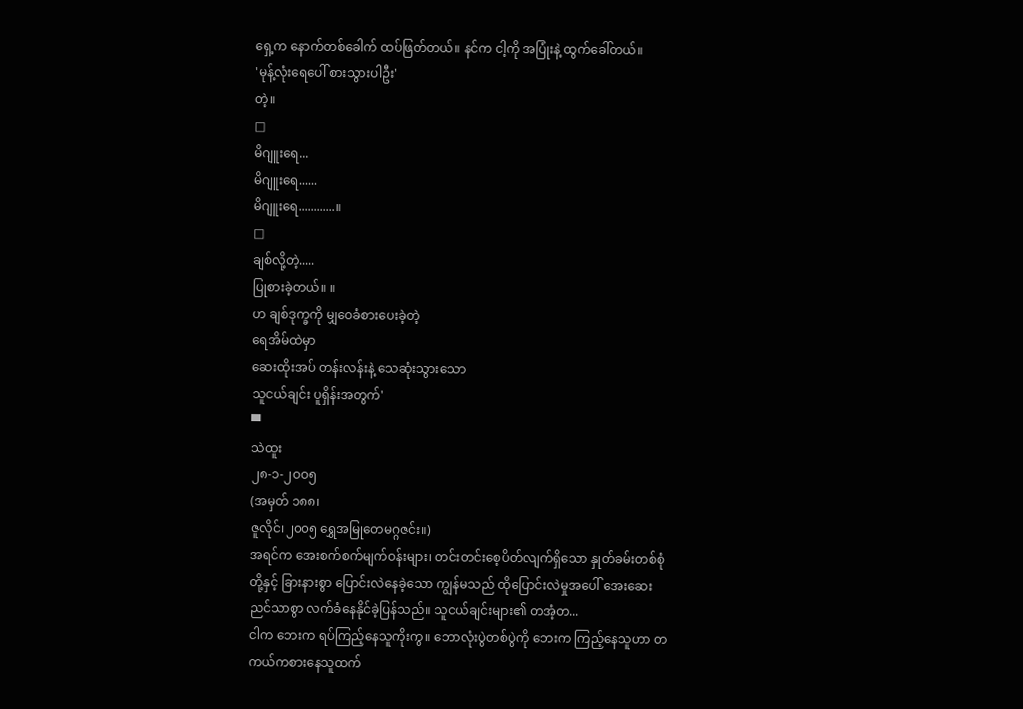ရှေ့က နောက်တစ်ခေါက် ထပ်ဖြတ်တယ်။ နင်က ငါ့ကို အပြုံးနဲ့ ထွက်ခေါ်တယ်။
'မုန့်လုံးရေပေါ် စားသွားပါဦး'
တဲ့။
□
မိဂျူးရေ...
မိဂျူးရေ......
မိဂျူးရေ............။
□
ချစ်လို့တဲ့.....
ပြုစားခဲ့တယ်။ ။
ဟ ချစ်ဒုက္ခကို မျှဝေခံစားပေးခဲ့တဲ့
ရေအိမ်ထဲမှာ
ဆေးထိုးအပ် တန်းလန်းနဲ့ သေဆုံးသွားသော
သူငယ်ချင်း ပူရှိန်းအတွက်'
▀
သဲထူး
၂၈-၁-၂ဝဝ၅
(အမှတ် ၁၈၈၊
ဇူလိုင်၊၂၀၀၅ ရွှေအမြုတေမဂ္ဂဇင်း။)
အရင်က အေးစက်စက်မျက်ဝန်းများ၊ တင်းတင်းစေ့ပိတ်လျက်ရှိသော နှုတ်ခမ်းတစ်စုံတို့နှင့် ခြားနားစွာ ပြောင်းလဲနေခဲ့သော ကျွန်မသည် ထိုပြောင်းလဲမှုအပေါ် အေးဆေးညင်သာစွာ လက်ခံနေနိုင်ခဲ့ပြန်သည်။ သူငယ်ချင်းများ၏ တအံ့တ...
ငါက ဘေးက ရပ်ကြည့်နေသူကိုးကွ။ ဘောလုံးပွဲတစ်ပွဲကို ဘေးက ကြည့်နေသူဟာ တကယ်ကစားနေသူထက်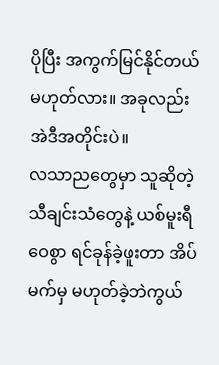ပိုပြီး အကွက်မြင်နိုင်တယ် မဟုတ်လား။ အခုလည်း အဲဒီအတိုင်းပဲ။
လသာညတွေမှာ သူဆိုတဲ့ သီချင်းသံတွေနဲ့ ယစ်မူးရီဝေစွာ ရင်ခုန်ခဲ့ဖူးတာ အိပ်မက်မှ မဟုတ်ခဲ့ဘဲကွယ်